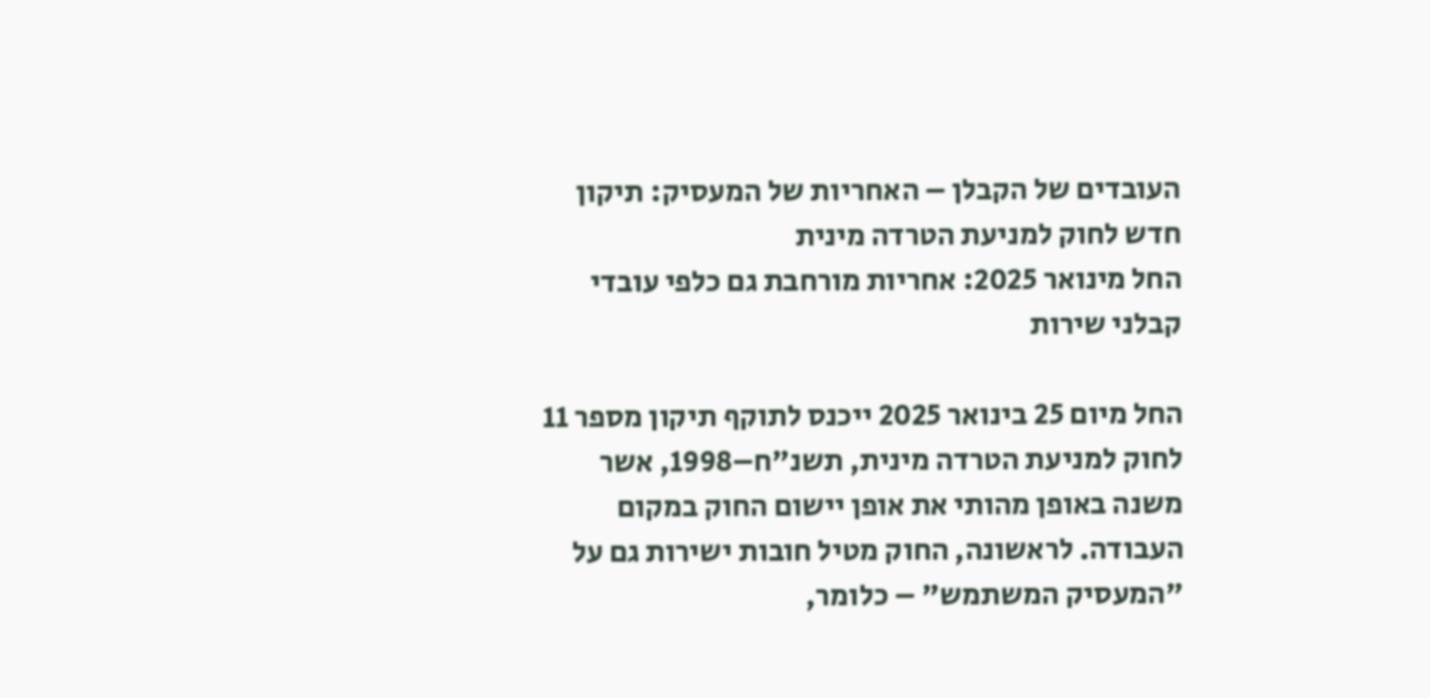העובדים של הקבלן – האחריות של המעסיק: תיקון חדש לחוק למניעת הטרדה מינית
החל מינואר 2025: אחריות מורחבת גם כלפי עובדי קבלני שירות

החל מיום 25 בינואר 2025 ייכנס לתוקף תיקון מספר 11 לחוק למניעת הטרדה מינית, תשנ"ח–1998, אשר משנה באופן מהותי את אופן יישום החוק במקום העבודה. לראשונה, החוק מטיל חובות ישירות גם על "המעסיק המשתמש" – כלומר,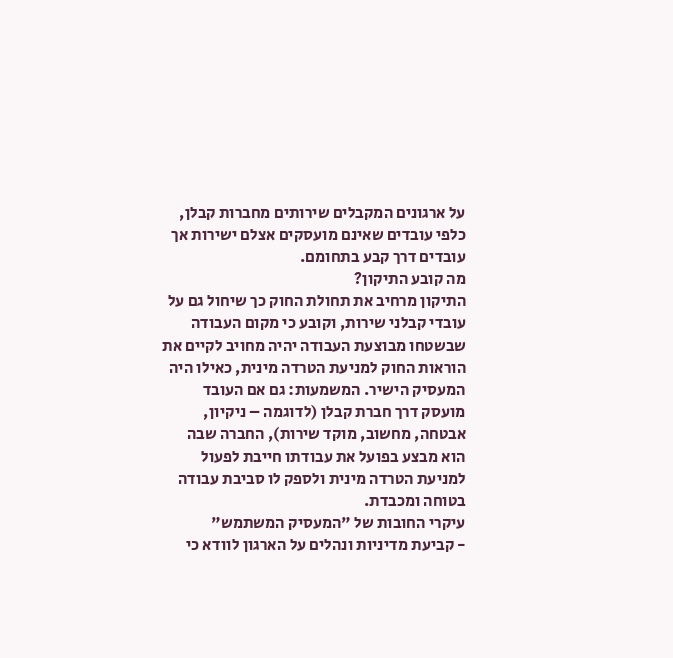על ארגונים המקבלים שירותים מחברות קבלן, כלפי עובדים שאינם מועסקים אצלם ישירות אך עובדים דרך קבע בתחומם.
מה קובע התיקון?
התיקון מרחיב את תחולת החוק כך שיחול גם על עובדי קבלני שירות, וקובע כי מקום העבודה שבשטחו מבוצעת העבודה יהיה מחויב לקיים את הוראות החוק למניעת הטרדה מינית, כאילו היה המעסיק הישיר. המשמעות: גם אם העובד מועסק דרך חברת קבלן (לדוגמה – ניקיון, אבטחה, מחשוב, מוקד שירות), החברה שבה הוא מבצע בפועל את עבודתו חייבת לפעול למניעת הטרדה מינית ולספק לו סביבת עבודה בטוחה ומכבדת.
עיקרי החובות של "המעסיק המשתמש"
- קביעת מדיניות ונהלים על הארגון לוודא כי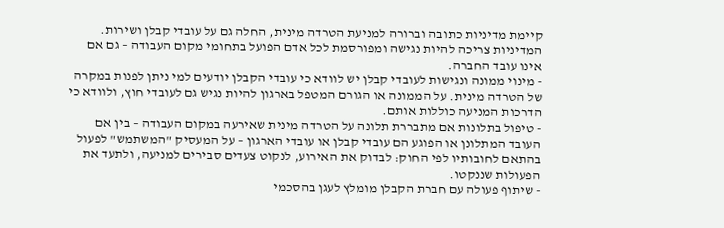קיימת מדיניות כתובה וברורה למניעת הטרדה מינית, החלה גם על עובדי קבלן ושירות. המדיניות צריכה להיות נגישה ומפורסמת לכל אדם הפועל בתחומי מקום העבודה – גם אם אינו עובד החברה.
- מינוי ממונה ונגישות לעובדי קבלן יש לוודא כי עובדי הקבלן יודעים למי ניתן לפנות במקרה של הטרדה מינית. על הממונה או הגורם המטפל בארגון להיות נגיש גם לעובדי חוץ, ולוודא כי הדרכות המניעה כוללות אותם.
- טיפול בתלונות אם מתבררת תלונה על הטרדה מינית שאירעה במקום העבודה – בין אם העובד המתלונן או הפוגע הם עובדי קבלן או עובדי הארגון – על המעסיק "המשתמש" לפעול בהתאם לחובותיו לפי החוק: לבדוק את האירוע, לנקוט צעדים סבירים למניעה, ולתעד את הפעולות שננקטו.
- שיתוף פעולה עם חברת הקבלן מומלץ לעגן בהסכמי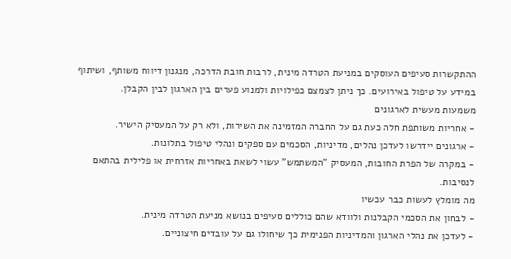ההתקשרות סעיפים העוסקים במניעת הטרדה מינית, לרבות חובת הדרכה, מנגנון דיווח משותף, ושיתוף במידע על טיפול באירועים. כך ניתן לצמצם כפילויות ולמנוע פערים בין הארגון לבין הקבלן.
משמעות מעשית לארגונים
- אחריות משותפת חלה כעת גם על החברה המזמינה את השירות, ולא רק על המעסיק הישיר.
- ארגונים יידרשו לעדכן נהלים, מדיניות, הסכמים עם ספקים ונהלי טיפול בתלונות.
- במקרה של הפרת החובות, המעסיק "המשתמש" עשוי לשאת באחריות אזרחית או פלילית בהתאם לנסיבות.
מה מומלץ לעשות כבר עכשיו
- לבחון את הסכמי הקבלנות ולוודא שהם כוללים סעיפים בנושא מניעת הטרדה מינית.
- לעדכן את נהלי הארגון והמדיניות הפנימית כך שיחולו גם על עובדים חיצוניים.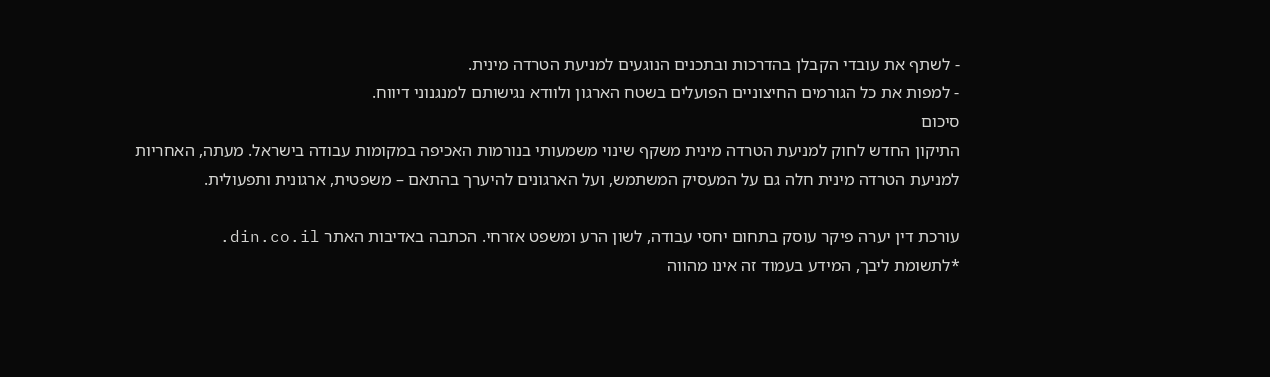- לשתף את עובדי הקבלן בהדרכות ובתכנים הנוגעים למניעת הטרדה מינית.
- למפות את כל הגורמים החיצוניים הפועלים בשטח הארגון ולוודא נגישותם למנגנוני דיווח.
סיכום
התיקון החדש לחוק למניעת הטרדה מינית משקף שינוי משמעותי בנורמות האכיפה במקומות עבודה בישראל. מעתה, האחריות למניעת הטרדה מינית חלה גם על המעסיק המשתמש, ועל הארגונים להיערך בהתאם – משפטית, ארגונית ותפעולית.

עורכת דין יערה פיקר עוסק בתחום יחסי עבודה, לשון הרע ומשפט אזרחי. הכתבה באדיבות האתר din.co.il.
*לתשומת ליבך, המידע בעמוד זה אינו מהווה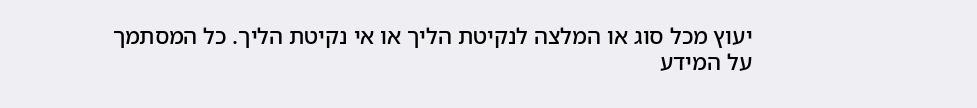יעוץ מכל סוג או המלצה לנקיטת הליך או אי נקיטת הליך. כל המסתמך על המידע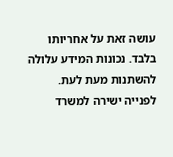עושה זאת על אחריותו בלבד. נכונות המידע עלולה להשתנות מעת לעת.
לפנייה ישירה למשרד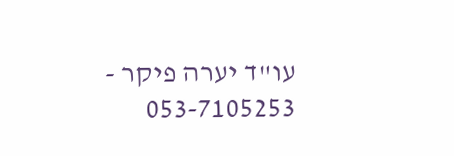עו"ד יערה פיקר - 053-7105253